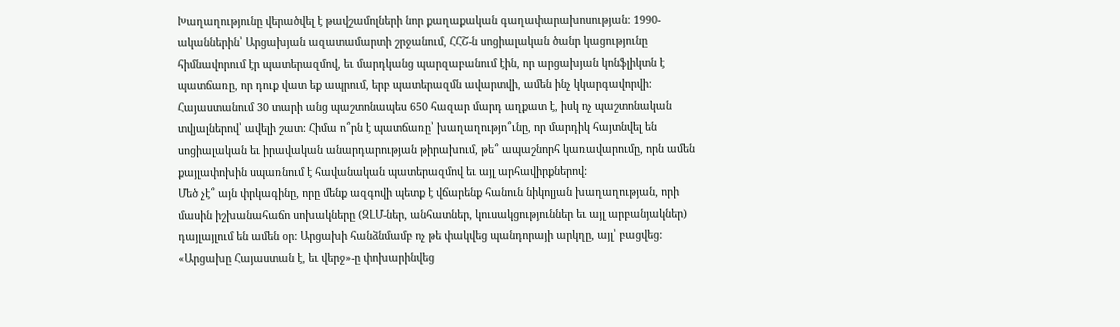Խաղաղությունը վերածվել է թավշամոլների նոր քաղաքական գաղափարախոսության: 1990-ականներին՝ Արցախյան ազատամարտի շրջանում, ՀՀՇ-ն սոցիալական ծանր կացությունը հիմնավորում էր պատերազմով, եւ մարդկանց պարզաբանում էին, որ արցախյան կոնֆլիկտն է պատճառը, որ դուք վատ եք ապրում, երբ պատերազմն ավարտվի, ամեն ինչ կկարգավորվի: Հայաստանում 30 տարի անց պաշտոնապես 650 հազար մարդ աղքատ է, իսկ ոչ պաշտոնական տվյալներով՝ ավելի շատ: Հիմա ո՞րն է պատճառը՝ խաղաղությո՞ւնը, որ մարդիկ հայտնվել են սոցիալական եւ իրավական անարդարության թիրախում, թե՞ ապաշնորհ կառավարումը, որն ամեն քայլափոխին սպառնում է հավանական պատերազմով եւ այլ արհավիրքներով:
Մեծ չէ՞ այն փրկագինը, որը մենք ազգովի պետք է վճարենք հանուն նիկոլյան խաղաղության, որի մասին իշխանահաճո սոխակները (ԶԼՄ-ներ, անհատներ, կուսակցություններ եւ այլ արբանյակներ) դայլայլում են ամեն օր: Արցախի հանձնմամբ ոչ թե փակվեց պանդորայի արկղը, այլ՝ բացվեց: «Արցախը Հայաստան է, եւ վերջ»-ը փոխարինվեց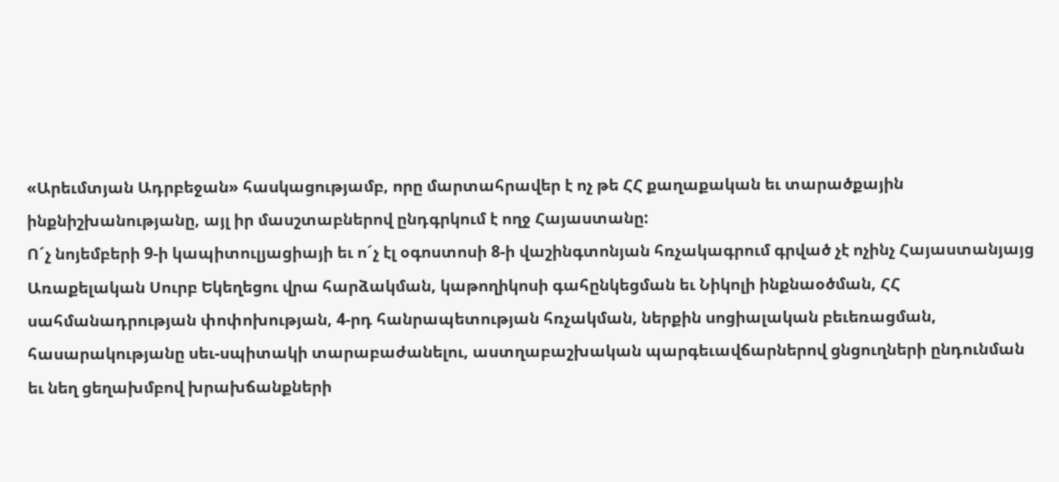«Արեւմտյան Ադրբեջան» հասկացությամբ, որը մարտահրավեր է ոչ թե ՀՀ քաղաքական եւ տարածքային ինքնիշխանությանը, այլ իր մասշտաբներով ընդգրկում է ողջ Հայաստանը:
Ո´չ նոյեմբերի 9-ի կապիտուլյացիայի եւ ո´չ էլ օգոստոսի 8-ի վաշինգտոնյան հռչակագրում գրված չէ ոչինչ Հայաստանյայց Առաքելական Սուրբ Եկեղեցու վրա հարձակման, կաթողիկոսի գահընկեցման եւ Նիկոլի ինքնաօծման, ՀՀ սահմանադրության փոփոխության, 4-րդ հանրապետության հռչակման, ներքին սոցիալական բեւեռացման, հասարակությանը սեւ-սպիտակի տարաբաժանելու, աստղաբաշխական պարգեւավճարներով ցնցուղների ընդունման եւ նեղ ցեղախմբով խրախճանքների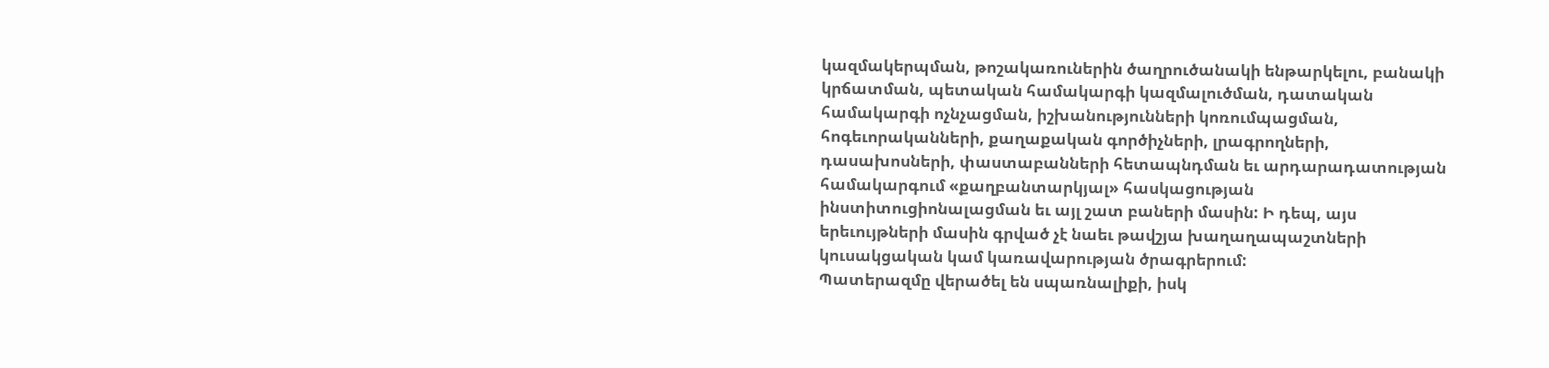կազմակերպման, թոշակառուներին ծաղրուծանակի ենթարկելու, բանակի կրճատման, պետական համակարգի կազմալուծման, դատական համակարգի ոչնչացման, իշխանությունների կոռումպացման, հոգեւորականների, քաղաքական գործիչների, լրագրողների, դասախոսների, փաստաբանների հետապնդման եւ արդարադատության համակարգում «քաղբանտարկյալ» հասկացության ինստիտուցիոնալացման եւ այլ շատ բաների մասին: Ի դեպ, այս երեւույթների մասին գրված չէ նաեւ թավշյա խաղաղապաշտների կուսակցական կամ կառավարության ծրագրերում:
Պատերազմը վերածել են սպառնալիքի, իսկ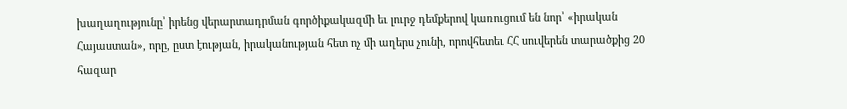խաղաղությունը՝ իրենց վերարտադրման գործիքակազմի եւ լուրջ դեմքերով կառուցում են նոր՝ «իրական Հայաստան», որը, ըստ էության, իրականության հետ ոչ մի աղերս չունի, որովհետեւ ՀՀ սուվերեն տարածքից 20 հազար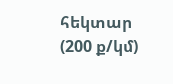հեկտար (200 ք/կմ)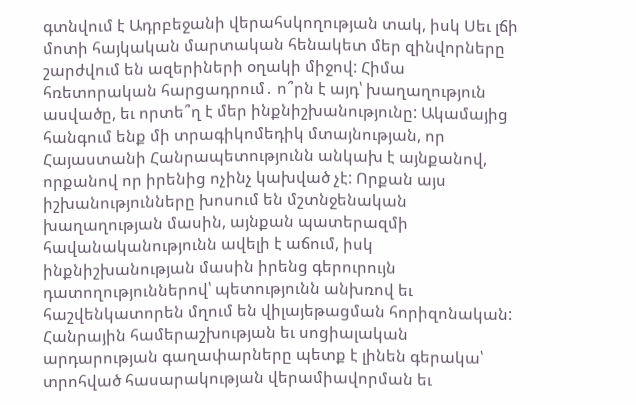գտնվում է Ադրբեջանի վերահսկողության տակ, իսկ Սեւ լճի մոտի հայկական մարտական հենակետ մեր զինվորները շարժվում են ազերիների օղակի միջով: Հիմա հռետորական հարցադրում․ ո՞րն է այդ՝ խաղաղություն ասվածը, եւ որտե՞ղ է մեր ինքնիշխանությունը: Ակամայից հանգում ենք մի տրագիկոմեդիկ մտայնության, որ Հայաստանի Հանրապետությունն անկախ է այնքանով, որքանով որ իրենից ոչինչ կախված չէ: Որքան այս իշխանությունները խոսում են մշտնջենական խաղաղության մասին, այնքան պատերազմի հավանականությունն ավելի է աճում, իսկ ինքնիշխանության մասին իրենց գերուրույն դատողություններով՝ պետությունն անխռով եւ հաշվենկատորեն մղում են վիլայեթացման հորիզոնական: Հանրային համերաշխության եւ սոցիալական արդարության գաղափարները պետք է լինեն գերակա՝ տրոհված հասարակության վերամիավորման եւ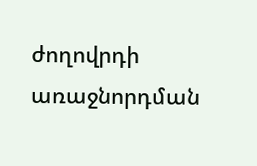ժողովրդի առաջնորդման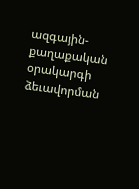ազգային-քաղաքական օրակարգի ձեւավորման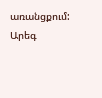առանցքում:
Արեգ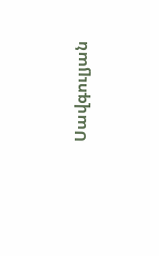Սավգուլյան